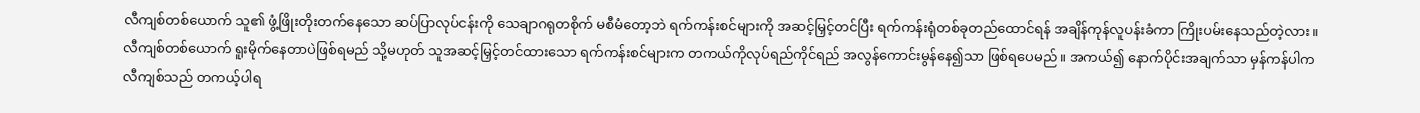လီကျစ်တစ်ယောက် သူ၏ ဖွံ့ဖြိုးတိုးတက်နေသော ဆပ်ပြာလုပ်ငန်းကို သေချာဂရုတစိုက် မစီမံတော့ဘဲ ရက်ကန်းစင်များကို အဆင့်မြှင့်တင်ပြီး ရက်ကန်းရုံတစ်ခုတည်ထောင်ရန် အချိန်ကုန်လူပန်းခံကာ ကြိုးပမ်းနေသည်တဲ့လား။ လီကျစ်တစ်ယောက် ရူးမိုက်နေတာပဲဖြစ်ရမည် သို့မဟုတ် သူအဆင့်မြှင့်တင်ထားသော ရက်ကန်းစင်များက တကယ်ကိုလုပ်ရည်ကိုင်ရည် အလွန်ကောင်းမွန်နေ၍သာ ဖြစ်ရပေမည်။ အကယ်၍ နောက်ပိုင်းအချက်သာ မှန်ကန်ပါက လီကျစ်သည် တကယ့်ပါရ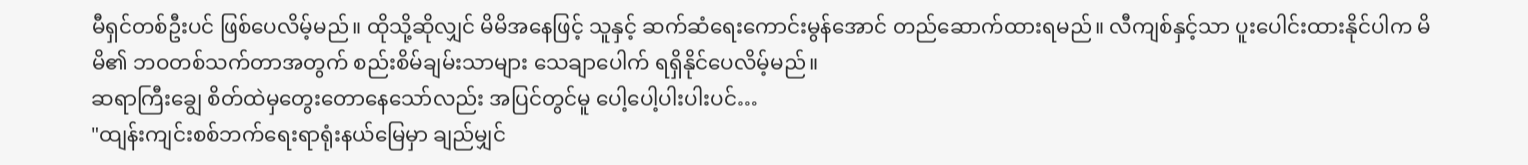မီရှင်တစ်ဦးပင် ဖြစ်ပေလိမ့်မည်။ ထိုသို့ဆိုလျှင် မိမိအနေဖြင့် သူနှင့် ဆက်ဆံရေးကောင်းမွန်အောင် တည်ဆောက်ထားရမည်။ လီကျစ်နှင့်သာ ပူးပေါင်းထားနိုင်ပါက မိမိ၏ ဘဝတစ်သက်တာအတွက် စည်းစိမ်ချမ်းသာများ သေချာပေါက် ရရှိနိုင်ပေလိမ့်မည်။
ဆရာကြီးချွေ စိတ်ထဲမှတွေးတောနေသော်လည်း အပြင်တွင်မူ ပေါ့ပေါ့ပါးပါးပင်…
"ထျန်းကျင်းစစ်ဘက်ရေးရာရုံးနယ်မြေမှာ ချည်မျှင်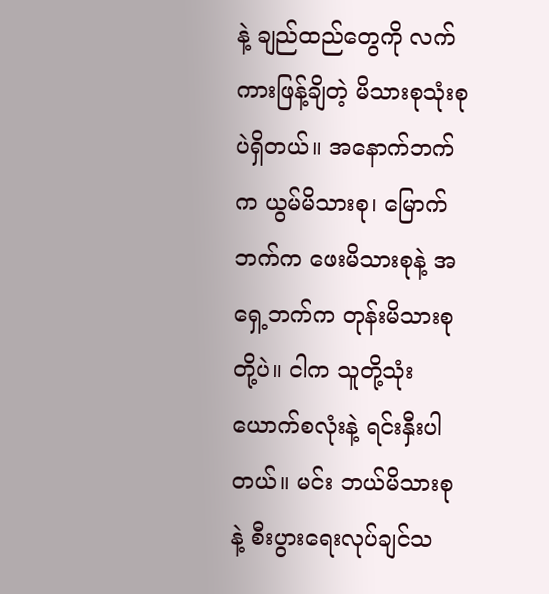နဲ့ ချည်ထည်တွေကို လက်ကားဖြန့်ချိတဲ့ မိသားစုသုံးစုပဲရှိတယ်။ အနောက်ဘက်က ယွမ်မိသားစု၊ မြောက်ဘက်က ဖေးမိသားစုနဲ့ အရှေ့ဘက်က တုန်းမိသားစုတို့ပဲ။ ငါက သူတို့သုံးယောက်စလုံးနဲ့ ရင်းနှီးပါတယ်။ မင်း ဘယ်မိသားစုနဲ့ စီးပွားရေးလုပ်ချင်သ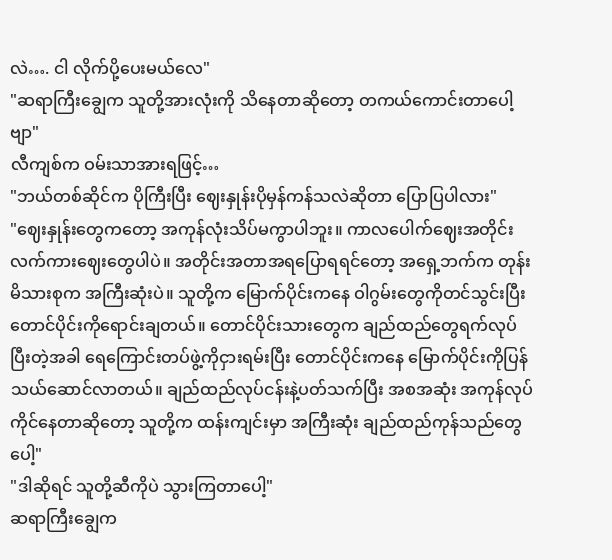လဲ…. ငါ လိုက်ပို့ပေးမယ်လေ"
"ဆရာကြီးချွေက သူတို့အားလုံးကို သိနေတာဆိုတော့ တကယ်ကောင်းတာပေါ့ဗျာ"
လီကျစ်က ဝမ်းသာအားရဖြင့်…
"ဘယ်တစ်ဆိုင်က ပိုကြီးပြီး ဈေးနှုန်းပိုမှန်ကန်သလဲဆိုတာ ပြောပြပါလား"
"ဈေးနှုန်းတွေကတော့ အကုန်လုံးသိပ်မကွာပါဘူး။ ကာလပေါက်ဈေးအတိုင်း လက်ကားဈေးတွေပါပဲ။ အတိုင်းအတာအရပြောရရင်တော့ အရှေ့ဘက်က တုန်းမိသားစုက အကြီးဆုံးပဲ။ သူတို့က မြောက်ပိုင်းကနေ ဝါဂွမ်းတွေကိုတင်သွင်းပြီး တောင်ပိုင်းကိုရောင်းချတယ်။ တောင်ပိုင်းသားတွေက ချည်ထည်တွေရက်လုပ်ပြီးတဲ့အခါ ရေကြောင်းတပ်ဖွဲ့ကိုငှားရမ်းပြီး တောင်ပိုင်းကနေ မြောက်ပိုင်းကိုပြန်သယ်ဆောင်လာတယ်။ ချည်ထည်လုပ်ငန်းနဲ့ပတ်သက်ပြီး အစအဆုံး အကုန်လုပ်ကိုင်နေတာဆိုတော့ သူတို့က ထန်းကျင်းမှာ အကြီးဆုံး ချည်ထည်ကုန်သည်တွေပေါ့"
"ဒါဆိုရင် သူတို့ဆီကိုပဲ သွားကြတာပေါ့"
ဆရာကြီးချွေက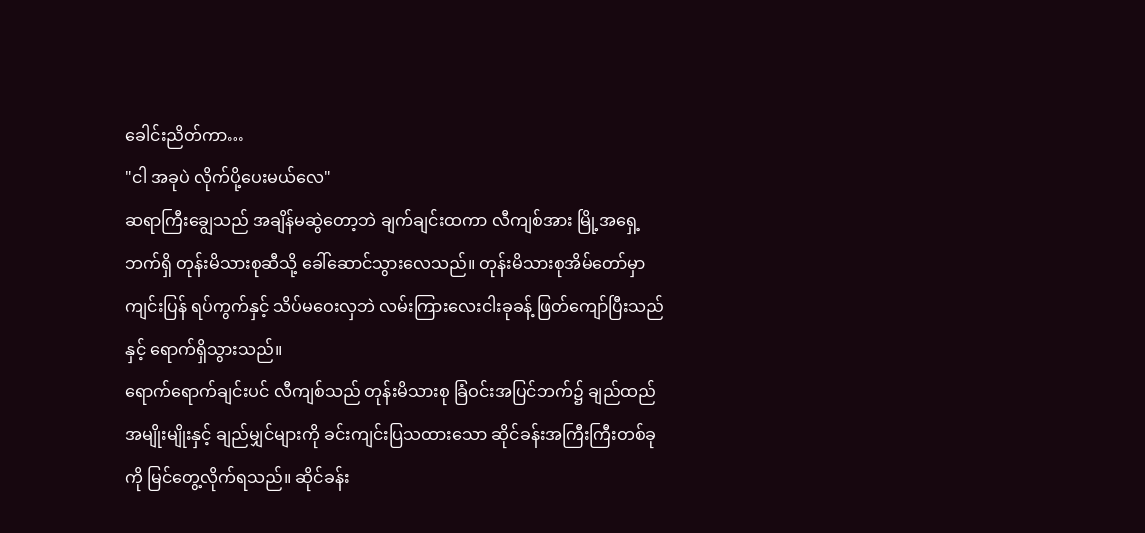ခေါင်းညိတ်ကာ…
"ငါ အခုပဲ လိုက်ပို့ပေးမယ်လေ"
ဆရာကြီးချွေသည် အချိန်မဆွဲတော့ဘဲ ချက်ချင်းထကာ လီကျစ်အား မြို့အရှေ့ဘက်ရှိ တုန်းမိသားစုဆီသို့ ခေါ်ဆောင်သွားလေသည်။ တုန်းမိသားစုအိမ်တော်မှာ ကျင်းပြန် ရပ်ကွက်နှင့် သိပ်မဝေးလှဘဲ လမ်းကြားလေးငါးခုခန့် ဖြတ်ကျော်ပြီးသည်နှင့် ရောက်ရှိသွားသည်။
ရောက်ရောက်ချင်းပင် လီကျစ်သည် တုန်းမိသားစု ခြံဝင်းအပြင်ဘက်၌ ချည်ထည်အမျိုးမျိုးနှင့် ချည်မျှင်များကို ခင်းကျင်းပြသထားသော ဆိုင်ခန်းအကြီးကြီးတစ်ခုကို မြင်တွေ့လိုက်ရသည်။ ဆိုင်ခန်း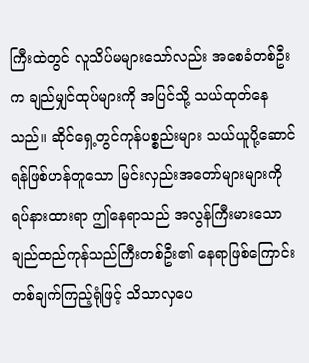ကြီးထဲတွင် လူသိပ်မများသော်လည်း အစေခံတစ်ဦးက ချည်မျှင်ထုပ်များကို အပြင်သို့ သယ်ထုတ်နေသည်။ ဆိုင်ရှေ့တွင်ကုန်ပစ္စည်းများ သယ်ယူပို့ဆောင်ရန်ဖြစ်ဟန်တူသော မြင်းလှည်းအတော်များများကို ရပ်နားထားရာ ဤနေရာသည် အလွန်ကြီးမားသော ချည်ထည်ကုန်သည်ကြီးတစ်ဦး၏ နေရာဖြစ်ကြောင်း တစ်ချက်ကြည့်ရုံဖြင့် သိသာလှပေ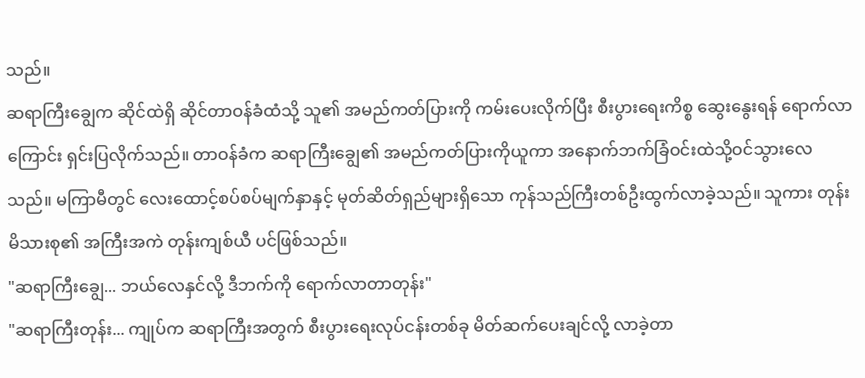သည်။
ဆရာကြီးချွေက ဆိုင်ထဲရှိ ဆိုင်တာဝန်ခံထံသို့ သူ၏ အမည်ကတ်ပြားကို ကမ်းပေးလိုက်ပြီး စီးပွားရေးကိစ္စ ဆွေးနွေးရန် ရောက်လာကြောင်း ရှင်းပြလိုက်သည်။ တာဝန်ခံက ဆရာကြီးချွေ၏ အမည်ကတ်ပြားကိုယူကာ အနောက်ဘက်ခြံဝင်းထဲသို့ဝင်သွားလေသည်။ မကြာမီတွင် လေးထောင့်စပ်စပ်မျက်နှာနှင့် မုတ်ဆိတ်ရှည်များရှိသော ကုန်သည်ကြီးတစ်ဦးထွက်လာခဲ့သည်။ သူကား တုန်းမိသားစု၏ အကြီးအကဲ တုန်းကျစ်ယီ ပင်ဖြစ်သည်။
"ဆရာကြီးချွေ... ဘယ်လေနှင်လို့ ဒီဘက်ကို ရောက်လာတာတုန်း"
"ဆရာကြီးတုန်း... ကျုပ်က ဆရာကြီးအတွက် စီးပွားရေးလုပ်ငန်းတစ်ခု မိတ်ဆက်ပေးချင်လို့ လာခဲ့တာ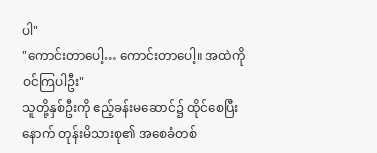ပါ"
"ကောင်းတာပေါ့… ကောင်းတာပေါ့။ အထဲကို ဝင်ကြပါဦး"
သူတို့နှစ်ဦးကို ဧည့်ခန်းမဆောင်၌ ထိုင်စေပြီးနောက် တုန်းမိသားစု၏ အစေခံတစ်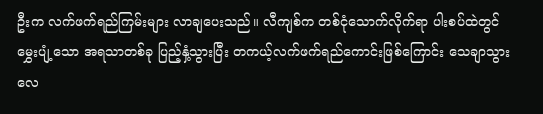ဦးက လက်ဖက်ရည်ကြမ်းများ လာချပေးသည်။ လီကျစ်က တစ်ငုံသောက်လိုက်ရာ ပါးစပ်ထဲတွင် မွှေးပျံ့သော အရသာတစ်ခု ပြည့်နှံ့သွားပြီး တကယ့်လက်ဖက်ရည်ကောင်းဖြစ်ကြောင်း သေချာသွားလေ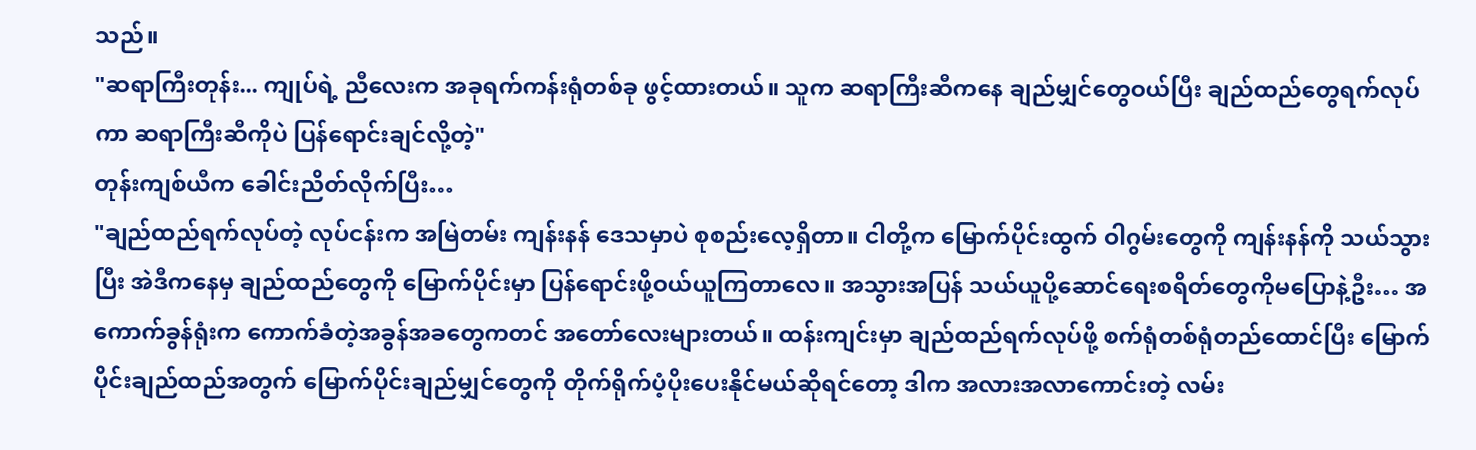သည်။
"ဆရာကြီးတုန်း... ကျုပ်ရဲ့ ညီလေးက အခုရက်ကန်းရုံတစ်ခု ဖွင့်ထားတယ်။ သူက ဆရာကြီးဆီကနေ ချည်မျှင်တွေဝယ်ပြီး ချည်ထည်တွေရက်လုပ်ကာ ဆရာကြီးဆီကိုပဲ ပြန်ရောင်းချင်လို့တဲ့"
တုန်းကျစ်ယီက ခေါင်းညိတ်လိုက်ပြီး…
"ချည်ထည်ရက်လုပ်တဲ့ လုပ်ငန်းက အမြဲတမ်း ကျန်းနန် ဒေသမှာပဲ စုစည်းလေ့ရှိတာ။ ငါတို့က မြောက်ပိုင်းထွက် ဝါဂွမ်းတွေကို ကျန်းနန်ကို သယ်သွားပြီး အဲဒီကနေမှ ချည်ထည်တွေကို မြောက်ပိုင်းမှာ ပြန်ရောင်းဖို့ဝယ်ယူကြတာလေ။ အသွားအပြန် သယ်ယူပို့ဆောင်ရေးစရိတ်တွေကိုမပြောနဲ့ဦး… အကောက်ခွန်ရုံးက ကောက်ခံတဲ့အခွန်အခတွေကတင် အတော်လေးများတယ်။ ထန်းကျင်းမှာ ချည်ထည်ရက်လုပ်ဖို့ စက်ရုံတစ်ရုံတည်ထောင်ပြီး မြောက်ပိုင်းချည်ထည်အတွက် မြောက်ပိုင်းချည်မျှင်တွေကို တိုက်ရိုက်ပံ့ပိုးပေးနိုင်မယ်ဆိုရင်တော့ ဒါက အလားအလာကောင်းတဲ့ လမ်း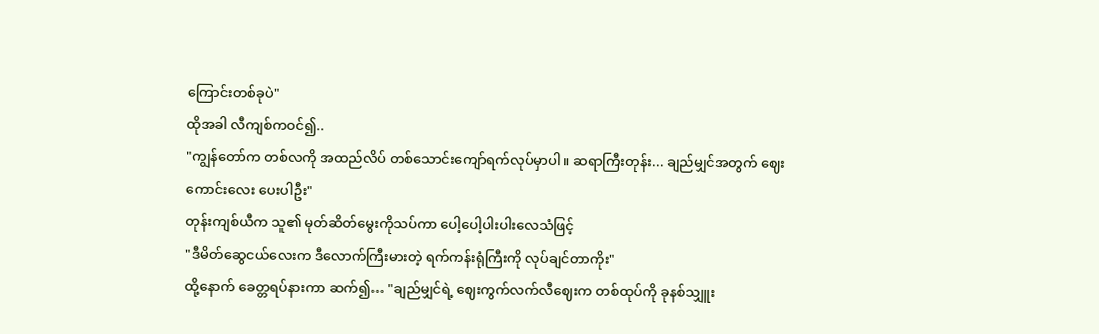ကြောင်းတစ်ခုပဲ"
ထိုအခါ လီကျစ်ကဝင်၍..
"ကျွန်တော်က တစ်လကို အထည်လိပ် တစ်သောင်းကျော်ရက်လုပ်မှာပါ။ ဆရာကြီးတုန်း... ချည်မျှင်အတွက် ဈေးကောင်းလေး ပေးပါဦး"
တုန်းကျစ်ယီက သူ၏ မုတ်ဆိတ်မွေးကိုသပ်ကာ ပေါ့ပေါ့ပါးပါးလေသံဖြင့်
"ဒီမိတ်ဆွေငယ်လေးက ဒီလောက်ကြီးမားတဲ့ ရက်ကန်းရုံကြီးကို လုပ်ချင်တာကိုး"
ထို့နောက် ခေတ္တရပ်နားကာ ဆက်၍… "ချည်မျှင်ရဲ့ ဈေးကွက်လက်လီဈေးက တစ်ထုပ်ကို ခုနစ်သျှူး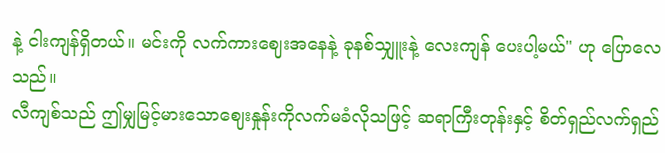နဲ့ ငါးကျန်ရှိတယ်။ မင်းကို လက်ကားဈေးအနေနဲ့ ခုနစ်သျှူးနဲ့ လေးကျန် ပေးပါ့မယ်" ဟု ပြောလေသည်။
လီကျစ်သည် ဤမျှမြင့်မားသောဈေးနှုန်းကိုလက်မခံလိုသဖြင့် ဆရာကြီးတုန်းနှင့် စိတ်ရှည်လက်ရှည်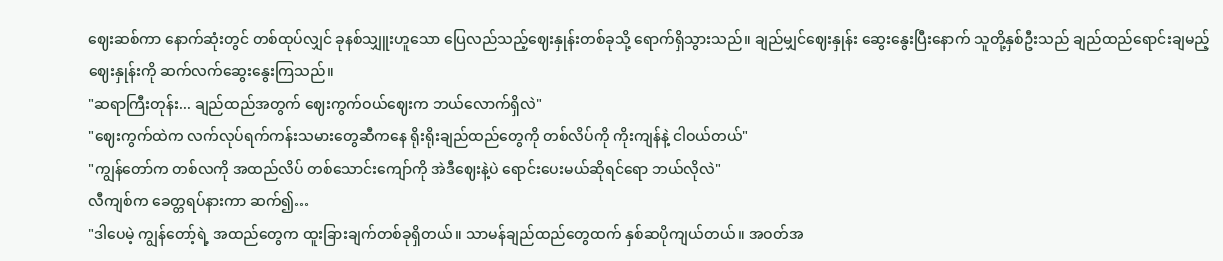ဈေးဆစ်ကာ နောက်ဆုံးတွင် တစ်ထုပ်လျှင် ခုနစ်သျှူးဟူသော ပြေလည်သည့်ဈေးနှုန်းတစ်ခုသို့ ရောက်ရှိသွားသည်။ ချည်မျှင်ဈေးနှုန်း ဆွေးနွေးပြီးနောက် သူတို့နှစ်ဦးသည် ချည်ထည်ရောင်းချမည့် ဈေးနှုန်းကို ဆက်လက်ဆွေးနွေးကြသည်။
"ဆရာကြီးတုန်း... ချည်ထည်အတွက် ဈေးကွက်ဝယ်ဈေးက ဘယ်လောက်ရှိလဲ"
"ဈေးကွက်ထဲက လက်လုပ်ရက်ကန်းသမားတွေဆီကနေ ရိုးရိုးချည်ထည်တွေကို တစ်လိပ်ကို ကိုးကျန်နဲ့ ငါဝယ်တယ်"
"ကျွန်တော်က တစ်လကို အထည်လိပ် တစ်သောင်းကျော်ကို အဲဒီဈေးနဲ့ပဲ ရောင်းပေးမယ်ဆိုရင်ရော ဘယ်လိုလဲ"
လီကျစ်က ခေတ္တရပ်နားကာ ဆက်၍…
"ဒါပေမဲ့ ကျွန်တော့်ရဲ့ အထည်တွေက ထူးခြားချက်တစ်ခုရှိတယ်။ သာမန်ချည်ထည်တွေထက် နှစ်ဆပိုကျယ်တယ်။ အဝတ်အ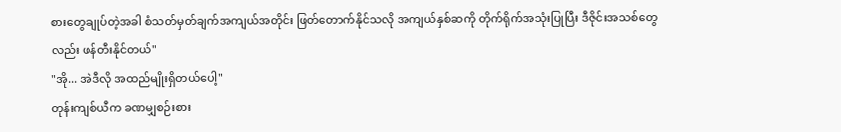စားတွေချုပ်တဲ့အခါ စံသတ်မှတ်ချက်အကျယ်အတိုင်း ဖြတ်တောက်နိုင်သလို အကျယ်နှစ်ဆကို တိုက်ရိုက်အသုံးပြုပြီး ဒီဇိုင်းအသစ်တွေလည်း ဖန်တီးနိုင်တယ်"
"အို... အဲဒီလို အထည်မျိုးရှိတယ်ပေါ့"
တုန်းကျစ်ယီက ခဏမျှစဉ်းစား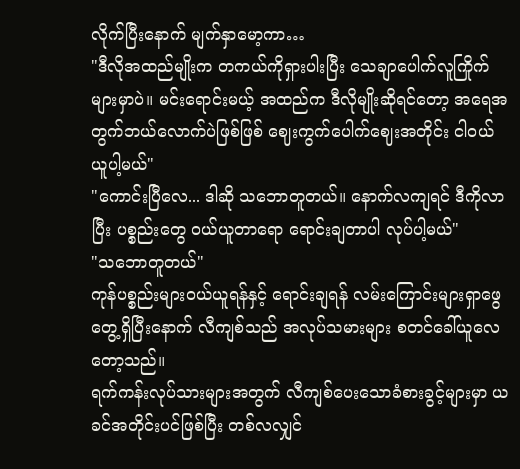လိုက်ပြီးနောက် မျက်နှာမော့ကာ…
"ဒီလိုအထည်မျိုးက တကယ်ကိုရှားပါးပြီး သေချာပေါက်လူကြိုက်များမှာပဲ။ မင်းရောင်းမယ့် အထည်က ဒီလိုမျိုးဆိုရင်တော့ အရေအတွက်ဘယ်လောက်ပဲဖြစ်ဖြစ် ဈေးကွက်ပေါက်ဈေးအတိုင်း ငါဝယ်ယူပါ့မယ်"
"ကောင်းပြီလေ... ဒါဆို သဘောတူတယ်။ နောက်လကျရင် ဒီကိုလာပြီး ပစ္စည်းတွေ ဝယ်ယူတာရော ရောင်းချတာပါ လုပ်ပါ့မယ်"
"သဘောတူတယ်"
ကုန်ပစ္စည်းများဝယ်ယူရန်နှင့် ရောင်းချရန် လမ်းကြောင်းများရှာဖွေတွေ့ရှိပြီးနောက် လီကျစ်သည် အလုပ်သမားများ စတင်ခေါ်ယူလေတော့သည်။
ရက်ကန်းလုပ်သားများအတွက် လီကျစ်ပေးသောခံစားခွင့်များမှာ ယခင်အတိုင်းပင်ဖြစ်ပြီး တစ်လလျှင်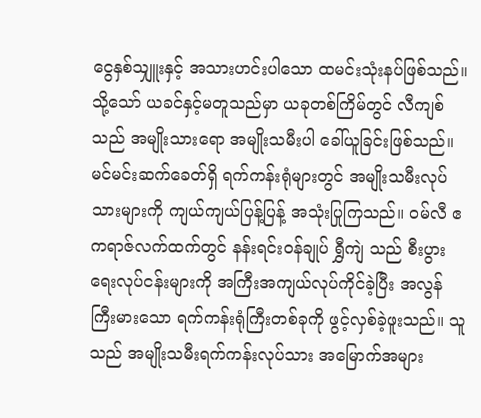ငွေနှစ်သျှူးနှင့် အသားဟင်းပါသော ထမင်းသုံးနပ်ဖြစ်သည်။ သို့သော် ယခင်နှင့်မတူသည်မှာ ယခုတစ်ကြိမ်တွင် လီကျစ်သည် အမျိုးသားရော အမျိုးသမီးပါ ခေါ်ယူခြင်းဖြစ်သည်။
မင်မင်းဆက်ခေတ်ရှိ ရက်ကန်းရုံများတွင် အမျိုးသမီးလုပ်သားများကို ကျယ်ကျယ်ပြန့်ပြန့် အသုံးပြုကြသည်။ ဝမ်လီ ဧကရာဇ်လက်ထက်တွင် နန်းရင်းဝန်ချုပ် ရွှီကျဲ သည် စီးပွားရေးလုပ်ငန်းများကို အကြီးအကျယ်လုပ်ကိုင်ခဲ့ပြီး အလွန်ကြီးမားသော ရက်ကန်းရုံကြီးတစ်ခုကို ဖွင့်လှစ်ခဲ့ဖူးသည်။ သူသည် အမျိုးသမီးရက်ကန်းလုပ်သား အမြောက်အများ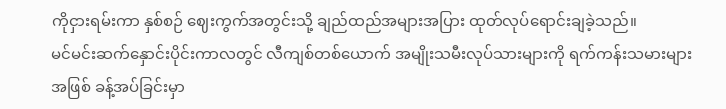ကိုငှားရမ်းကာ နှစ်စဉ် ဈေးကွက်အတွင်းသို့ ချည်ထည်အများအပြား ထုတ်လုပ်ရောင်းချခဲ့သည်။
မင်မင်းဆက်နှောင်းပိုင်းကာလတွင် လီကျစ်တစ်ယောက် အမျိုးသမီးလုပ်သားများကို ရက်ကန်းသမားများအဖြစ် ခန့်အပ်ခြင်းမှာ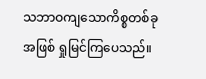သဘာဝကျသောကိစ္စတစ်ခုအဖြစ် ရှုမြင်ကြပေသည်။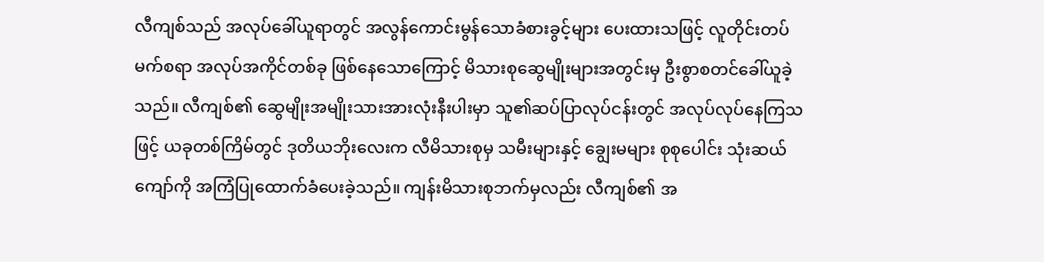လီကျစ်သည် အလုပ်ခေါ်ယူရာတွင် အလွန်ကောင်းမွန်သောခံစားခွင့်များ ပေးထားသဖြင့် လူတိုင်းတပ်မက်စရာ အလုပ်အကိုင်တစ်ခု ဖြစ်နေသောကြောင့် မိသားစုဆွေမျိုးများအတွင်းမှ ဦးစွာစတင်ခေါ်ယူခဲ့သည်။ လီကျစ်၏ ဆွေမျိုးအမျိုးသားအားလုံးနီးပါးမှာ သူ၏ဆပ်ပြာလုပ်ငန်းတွင် အလုပ်လုပ်နေကြသဖြင့် ယခုတစ်ကြိမ်တွင် ဒုတိယဘိုးလေးက လီမိသားစုမှ သမီးများနှင့် ချွေးမများ စုစုပေါင်း သုံးဆယ်ကျော်ကို အကြံပြုထောက်ခံပေးခဲ့သည်။ ကျန်းမိသားစုဘက်မှလည်း လီကျစ်၏ အ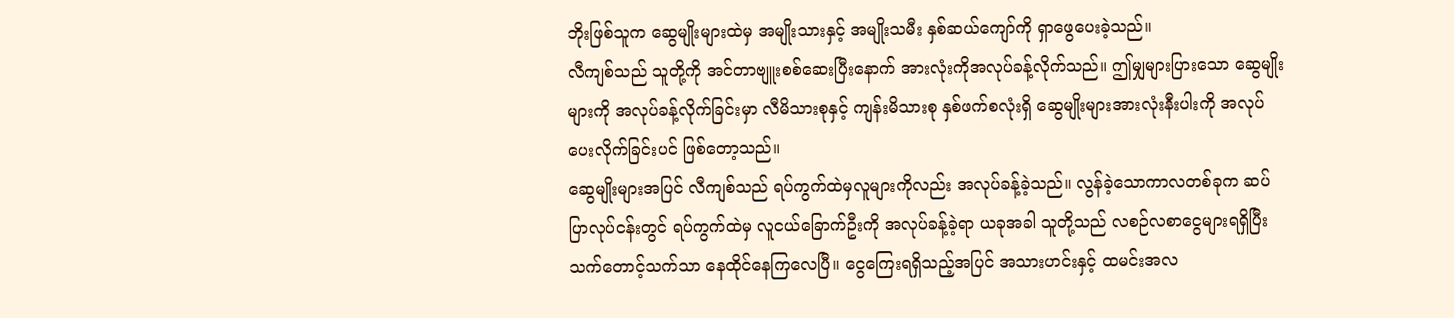ဘိုးဖြစ်သူက ဆွေမျိုးများထဲမှ အမျိုးသားနှင့် အမျိုးသမီး နှစ်ဆယ်ကျော်ကို ရှာဖွေပေးခဲ့သည်။
လီကျစ်သည် သူတို့ကို အင်တာဗျူးစစ်ဆေးပြီးနောက် အားလုံးကိုအလုပ်ခန့်လိုက်သည်။ ဤမျှများပြားသော ဆွေမျိုးများကို အလုပ်ခန့်လိုက်ခြင်းမှာ လီမိသားစုနှင့် ကျန်းမိသားစု နှစ်ဖက်စလုံးရှိ ဆွေမျိုးများအားလုံးနီးပါးကို အလုပ်ပေးလိုက်ခြင်းပင် ဖြစ်တော့သည်။
ဆွေမျိုးများအပြင် လီကျစ်သည် ရပ်ကွက်ထဲမှလူများကိုလည်း အလုပ်ခန့်ခဲ့သည်။ လွန်ခဲ့သောကာလတစ်ခုက ဆပ်ပြာလုပ်ငန်းတွင် ရပ်ကွက်ထဲမှ လူငယ်ခြောက်ဦးကို အလုပ်ခန့်ခဲ့ရာ ယခုအခါ သူတို့သည် လစဉ်လစာငွေများရရှိပြီး သက်တောင့်သက်သာ နေထိုင်နေကြလေပြီ။ ငွေကြေးရရှိသည့်အပြင် အသားဟင်းနှင့် ထမင်းအလ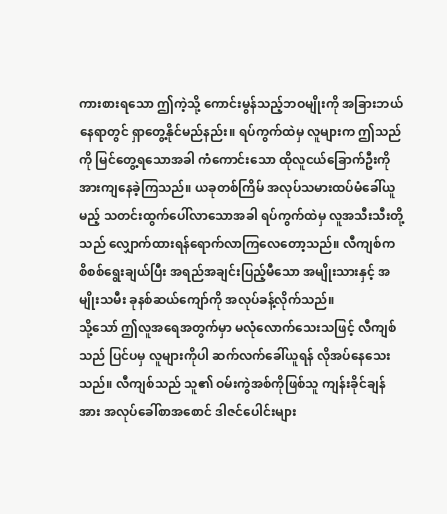ကားစားရသော ဤကဲ့သို့ ကောင်းမွန်သည့်ဘဝမျိုးကို အခြားဘယ်နေရာတွင် ရှာတွေ့နိုင်မည်နည်း။ ရပ်ကွက်ထဲမှ လူများက ဤသည်ကို မြင်တွေ့ရသောအခါ ကံကောင်းသော ထိုလူငယ်ခြောက်ဦးကို အားကျနေခဲ့ကြသည်။ ယခုတစ်ကြိမ် အလုပ်သမားထပ်မံခေါ်ယူမည့် သတင်းထွက်ပေါ်လာသောအခါ ရပ်ကွက်ထဲမှ လူအသီးသီးတို့သည် လျှောက်ထားရန်ရောက်လာကြလေတော့သည်။ လီကျစ်က စိစစ်ရွေးချယ်ပြီး အရည်အချင်းပြည့်မီသော အမျိုးသားနှင့် အမျိုးသမီး ခုနစ်ဆယ်ကျော်ကို အလုပ်ခန့်လိုက်သည်။
သို့သော် ဤလူအရေအတွက်မှာ မလုံလောက်သေးသဖြင့် လီကျစ်သည် ပြင်ပမှ လူများကိုပါ ဆက်လက်ခေါ်ယူရန် လိုအပ်နေသေးသည်။ လီကျစ်သည် သူ၏ ဝမ်းကွဲအစ်ကိုဖြစ်သူ ကျန်းခိုင်ချန်အား အလုပ်ခေါ်စာအစောင် ဒါဇင်ပေါင်းများ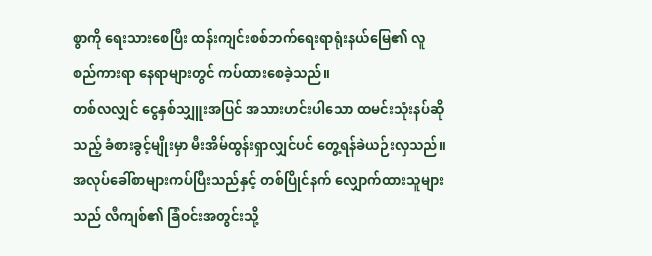စွာကို ရေးသားစေပြီး ထန်းကျင်းစစ်ဘက်ရေးရာရုံးနယ်မြေ၏ လူစည်ကားရာ နေရာများတွင် ကပ်ထားစေခဲ့သည်။
တစ်လလျှင် ငွေနှစ်သျှူးအပြင် အသားဟင်းပါသော ထမင်းသုံးနပ်ဆိုသည့် ခံစားခွင့်မျိုးမှာ မီးအိမ်ထွန်းရှာလျှင်ပင် တွေ့ရန်ခဲယဉ်းလှသည်။ အလုပ်ခေါ်စာများကပ်ပြီးသည်နှင့် တစ်ပြိုင်နက် လျှောက်ထားသူများသည် လီကျစ်၏ ခြံဝင်းအတွင်းသို့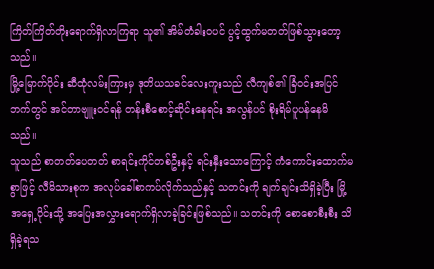ကြိတ်ကြိတ်တိုးရောက်ရှိလာကြရာ သူ၏ အိမ်တံခါးဝပင် ပွင့်ထွက်မတတ်ဖြစ်သွားတော့သည်။
မြို့မြောက်ပိုင်း ဆီထုံလမ်းကြားမှ ဒုတိယသခင်လေးကူးသည် လီကျစ်၏ ခြံဝင်းအပြင်ဘက်တွင် အင်တာဗျူးဝင်ရန် တန်းစီစောင့်ဆိုင်းနေရင်း အလွန်ပင် စိုးရိမ်ပူပန်နေမိသည်။
သူသည် စာတတ်ပေတတ် စာရင်းကိုင်တစ်ဦးနှင့် ရင်းနှီးသောကြောင့် ကံကောင်းထောက်မစွာဖြင့် လီမိသားစုက အလုပ်ခေါ်စာကပ်လိုက်သည်နှင့် သတင်းကို ချက်ချင်းသိရှိခဲ့ပြီး မြို့အရှေ့ပိုင်းသို့ အပြေးအလွှားရောက်ရှိလာခဲ့ခြင်းဖြစ်သည်။ သတင်းကို စောစောစီးစီး သိရှိခဲ့ရသ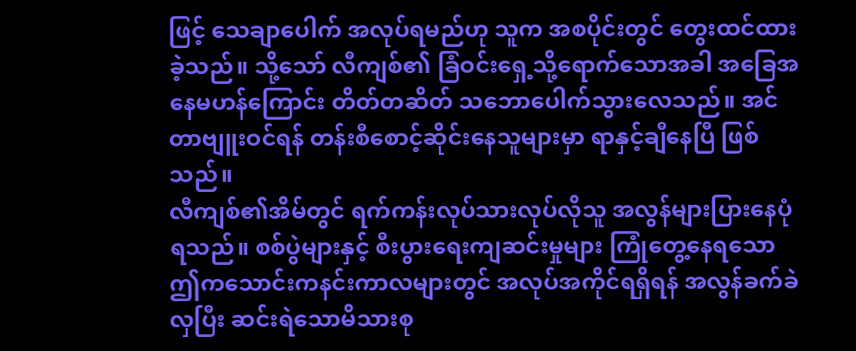ဖြင့် သေချာပေါက် အလုပ်ရမည်ဟု သူက အစပိုင်းတွင် တွေးထင်ထားခဲ့သည်။ သို့သော် လီကျစ်၏ ခြံဝင်းရှေ့သို့ရောက်သောအခါ အခြေအနေမဟန်ကြောင်း တိတ်တဆိတ် သဘောပေါက်သွားလေသည်။ အင်တာဗျူးဝင်ရန် တန်းစီစောင့်ဆိုင်းနေသူများမှာ ရာနှင့်ချီနေပြီ ဖြစ်သည်။
လီကျစ်၏အိမ်တွင် ရက်ကန်းလုပ်သားလုပ်လိုသူ အလွန်များပြားနေပုံရသည်။ စစ်ပွဲများနှင့် စီးပွားရေးကျဆင်းမှုများ ကြုံတွေ့နေရသော ဤကသောင်းကနင်းကာလများတွင် အလုပ်အကိုင်ရရှိရန် အလွန်ခက်ခဲလှပြီး ဆင်းရဲသောမိသားစု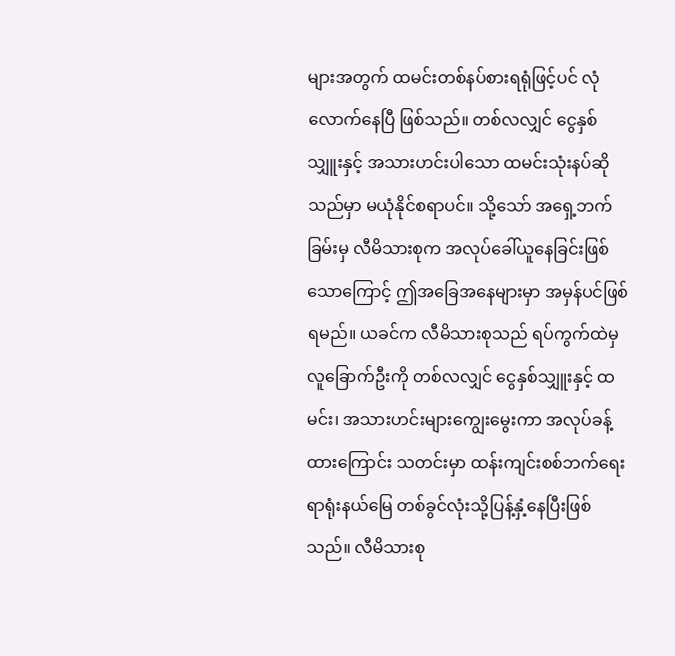များအတွက် ထမင်းတစ်နပ်စားရရုံဖြင့်ပင် လုံလောက်နေပြီ ဖြစ်သည်။ တစ်လလျှင် ငွေနှစ်သျှူးနှင့် အသားဟင်းပါသော ထမင်းသုံးနပ်ဆိုသည်မှာ မယုံနိုင်စရာပင်။ သို့သော် အရှေ့ဘက်ခြမ်းမှ လီမိသားစုက အလုပ်ခေါ်ယူနေခြင်းဖြစ်သောကြောင့် ဤအခြေအနေများမှာ အမှန်ပင်ဖြစ်ရမည်။ ယခင်က လီမိသားစုသည် ရပ်ကွက်ထဲမှလူခြောက်ဦးကို တစ်လလျှင် ငွေနှစ်သျှူးနှင့် ထမင်း၊ အသားဟင်းများကျွေးမွေးကာ အလုပ်ခန့်ထားကြောင်း သတင်းမှာ ထန်းကျင်းစစ်ဘက်ရေးရာရုံးနယ်မြေ တစ်ခွင်လုံးသို့ပြန့်နှံ့နေပြီးဖြစ်သည်။ လီမိသားစု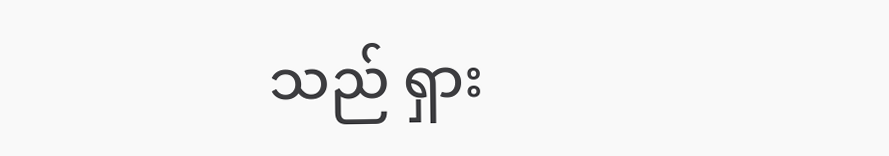သည် ရှား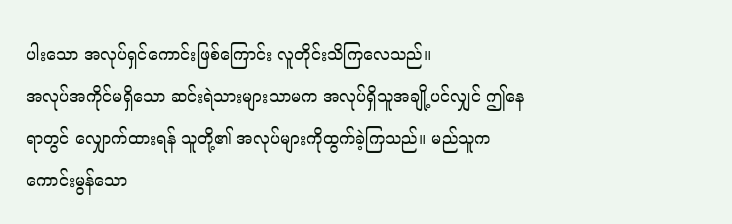ပါးသော အလုပ်ရှင်ကောင်းဖြစ်ကြောင်း လူတိုင်းသိကြလေသည်။
အလုပ်အကိုင်မရှိသော ဆင်းရဲသားများသာမက အလုပ်ရှိသူအချို့ပင်လျှင် ဤနေရာတွင် လျှောက်ထားရန် သူတို့၏ အလုပ်များကိုထွက်ခဲ့ကြသည်။ မည်သူက ကောင်းမွန်သော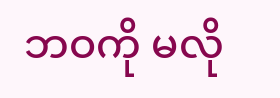ဘဝကို မလို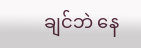ချင်ဘဲ နေ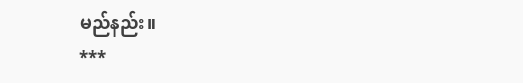မည်နည်း။
***